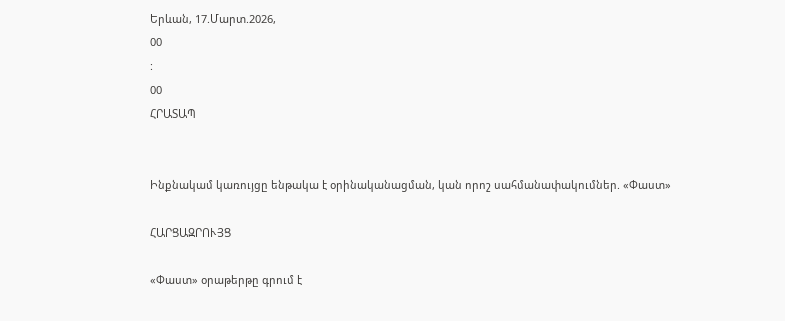Երևան, 17.Մարտ.2026,
00
:
00
ՀՐԱՏԱՊ


Ինքնակամ կառույցը ենթակա է օրինականացման, կան որոշ սահմանափակումներ. «Փաստ»

ՀԱՐՑԱԶՐՈՒՅՑ

«Փաստ» օրաթերթը գրում է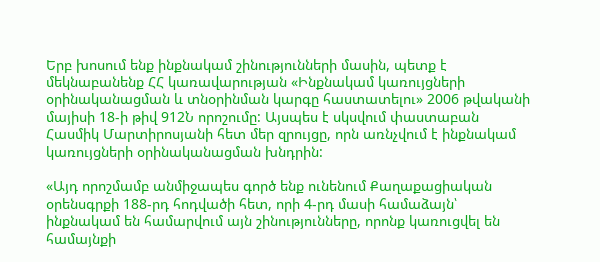Երբ խոսում ենք ինքնակամ շինությունների մասին, պետք է մեկնաբանենք ՀՀ կառավարության «Ինքնակամ կառույցների օրինականացման և տնօրինման կարգը հաստատելու» 2006 թվականի մայիսի 18-ի թիվ 912Ն որոշումը: Այսպես է սկսվում փաստաբան Հասմիկ Մարտիրոսյանի հետ մեր զրույցը, որն առնչվում է ինքնակամ կառույցների օրինականացման խնդրին:

«Այդ որոշմամբ անմիջապես գործ ենք ունենում Քաղաքացիական օրենսգրքի 188-րդ հոդվածի հետ, որի 4-րդ մասի համաձայն՝ ինքնակամ են համարվում այն շինությունները, որոնք կառուցվել են համայնքի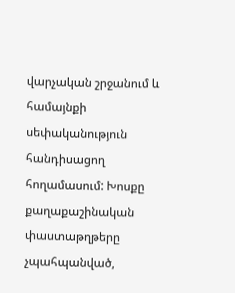վարչական շրջանում և համայնքի սեփականություն հանդիսացող հողամասում: Խոսքը քաղաքաշինական փաստաթղթերը չպահպանված,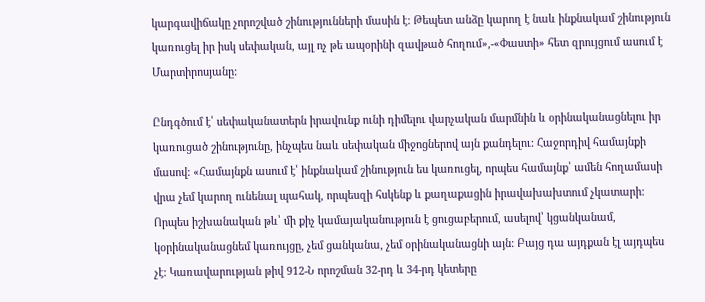կարգավիճակը չորոշված շինությունների մասին է: Թեպետ անձը կարող է նաև ինքնակամ շինություն կառուցել իր իսկ սեփական, այլ ոչ թե ապօրինի զավթած հողում»,-«Փաստի» հետ զրույցում ասում է Մարտիրոսյանը:

Ընդգծում է՝ սեփականատերն իրավունք ունի դիմելու վարչական մարմնին և օրինականացնելու իր կառուցած շինությունը, ինչպես նաև սեփական միջոցներով այն քանդելու: Հաջորդիվ համայնքի մասով: «Համայնքն ասում է՝ ինքնակամ շինություն ես կառուցել, որպես համայնք՝ ամեն հողամասի վրա չեմ կարող ունենալ պահակ, որպեսզի հսկենք և քաղաքացին իրավախախտում չկատարի: Որպես իշխանական թև՝ մի քիչ կամայականություն է ցուցաբերում, ասելով՝ կցանկանամ, կօրինականացնեմ կառույցը, չեմ ցանկանա, չեմ օրինականացնի այն: Բայց դա այդքան էլ այդպես չէ: Կառավարության թիվ 912-Ն որոշման 32-րդ և 34-րդ կետերը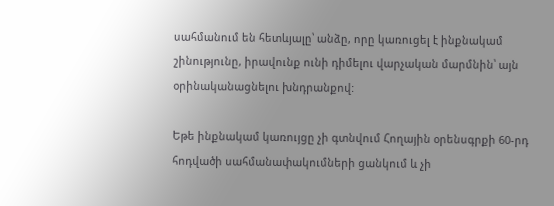սահմանում են հետևյալը՝ անձը, որը կառուցել է ինքնակամ շինությունը, իրավունք ունի դիմելու վարչական մարմնին՝ այն օրինականացնելու խնդրանքով:

Եթե ինքնակամ կառույցը չի գտնվում Հողային օրենսգրքի 60-րդ հոդվածի սահմանափակումների ցանկում և չի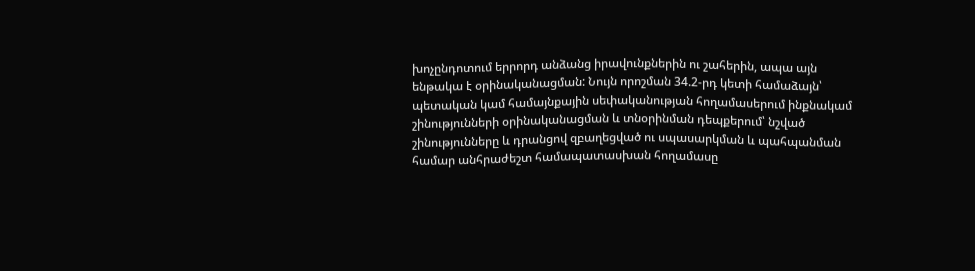խոչընդոտում երրորդ անձանց իրավունքներին ու շահերին, ապա այն ենթակա է օրինականացման: Նույն որոշման 34.2-րդ կետի համաձայն՝ պետական կամ համայնքային սեփականության հողամասերում ինքնակամ շինությունների օրինականացման և տնօրինման դեպքերում՝ նշված շինությունները և դրանցով զբաղեցված ու սպասարկման և պահպանման համար անհրաժեշտ համապատասխան հողամասը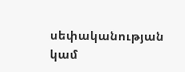սեփականության կամ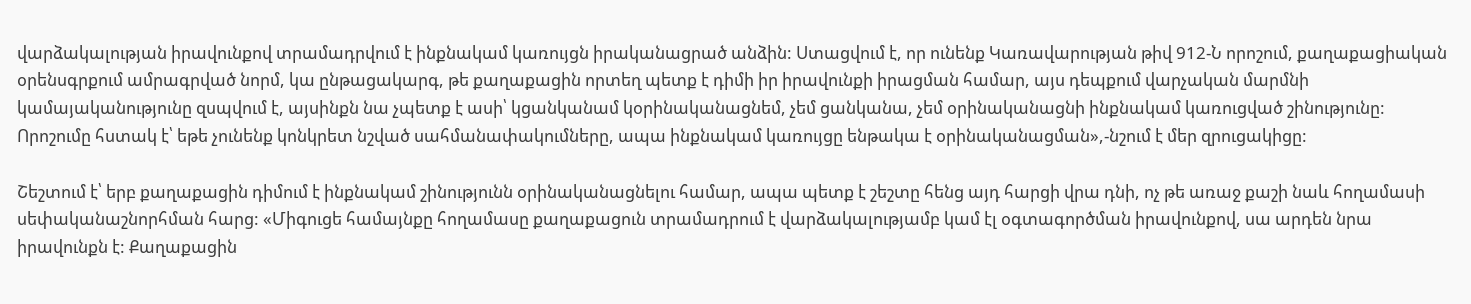վարձակալության իրավունքով տրամադրվում է ինքնակամ կառույցն իրականացրած անձին: Ստացվում է, որ ունենք Կառավարության թիվ 912-Ն որոշում, քաղաքացիական օրենսգրքում ամրագրված նորմ, կա ընթացակարգ, թե քաղաքացին որտեղ պետք է դիմի իր իրավունքի իրացման համար, այս դեպքում վարչական մարմնի կամայականությունը զսպվում է, այսինքն նա չպետք է ասի՝ կցանկանամ կօրինականացնեմ, չեմ ցանկանա, չեմ օրինականացնի ինքնակամ կառուցված շինությունը: Որոշումը հստակ է՝ եթե չունենք կոնկրետ նշված սահմանափակումները, ապա ինքնակամ կառույցը ենթակա է օրինականացման»,-նշում է մեր զրուցակիցը:

Շեշտում է՝ երբ քաղաքացին դիմում է ինքնակամ շինությունն օրինականացնելու համար, ապա պետք է շեշտը հենց այդ հարցի վրա դնի, ոչ թե առաջ քաշի նաև հողամասի սեփականաշնորհման հարց: «Միգուցե համայնքը հողամասը քաղաքացուն տրամադրում է վարձակալությամբ կամ էլ օգտագործման իրավունքով, սա արդեն նրա իրավունքն է: Քաղաքացին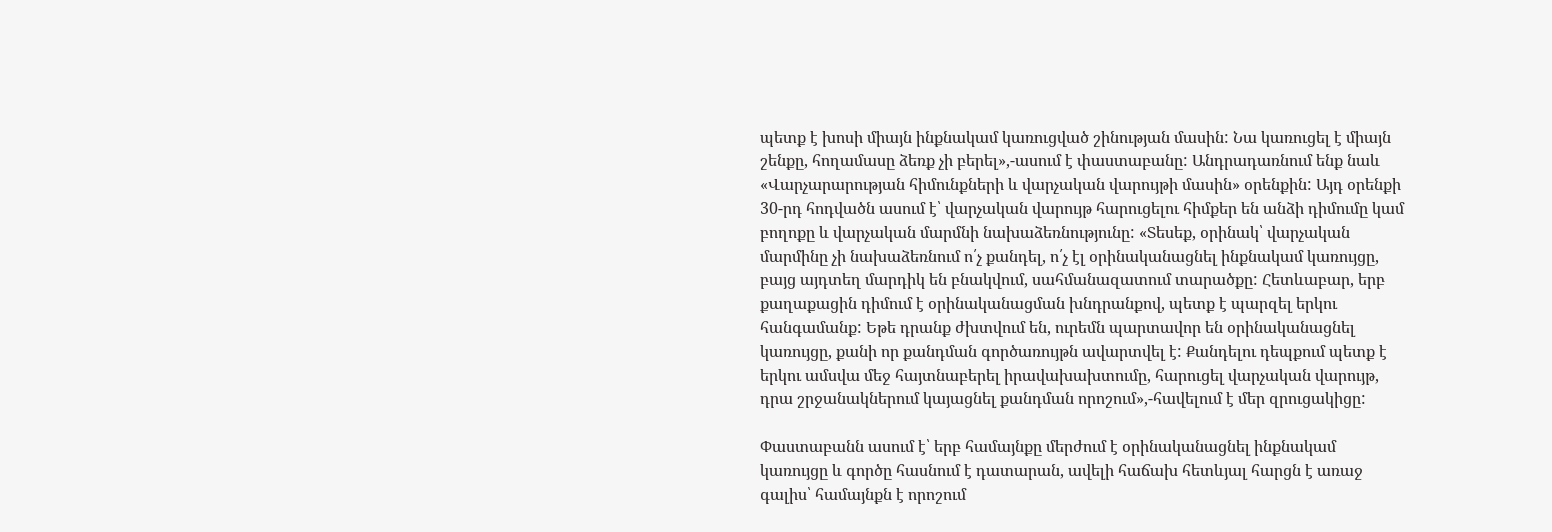պետք է խոսի միայն ինքնակամ կառուցված շինության մասին: Նա կառուցել է միայն շենքը, հողամասը ձեռք չի բերել»,-ասում է փաստաբանը: Անդրադառնում ենք նաև «Վարչարարության հիմունքների և վարչական վարույթի մասին» օրենքին: Այդ օրենքի 30-րդ հոդվածն ասում է՝ վարչական վարույթ հարուցելու հիմքեր են անձի դիմումը կամ բողոքը և վարչական մարմնի նախաձեռնությունը: «Տեսեք, օրինակ՝ վարչական մարմինը չի նախաձեռնում ո՛չ քանդել, ո՛չ էլ օրինականացնել ինքնակամ կառույցը, բայց այդտեղ մարդիկ են բնակվում, սահմանազատում տարածքը: Հետևաբար, երբ քաղաքացին դիմում է օրինականացման խնդրանքով, պետք է պարզել երկու հանգամանք: Եթե դրանք ժխտվում են, ուրեմն պարտավոր են օրինականացնել կառույցը, քանի որ քանդման գործառույթն ավարտվել է: Քանդելու դեպքում պետք է երկու ամսվա մեջ հայտնաբերել իրավախախտումը, հարուցել վարչական վարույթ, դրա շրջանակներում կայացնել քանդման որոշում»,-հավելում է մեր զրուցակիցը:

Փաստաբանն ասում է՝ երբ համայնքը մերժում է օրինականացնել ինքնակամ կառույցը և գործը հասնում է դատարան, ավելի հաճախ հետևյալ հարցն է առաջ գալիս՝ համայնքն է որոշում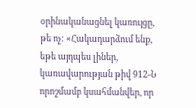օրինականացնել կառույցը, թե ոչ: «Հակադարձում ենք, եթե այդպես լիներ, կառավարության թիվ 912-Ն որոշմամբ կսահմանվեր, որ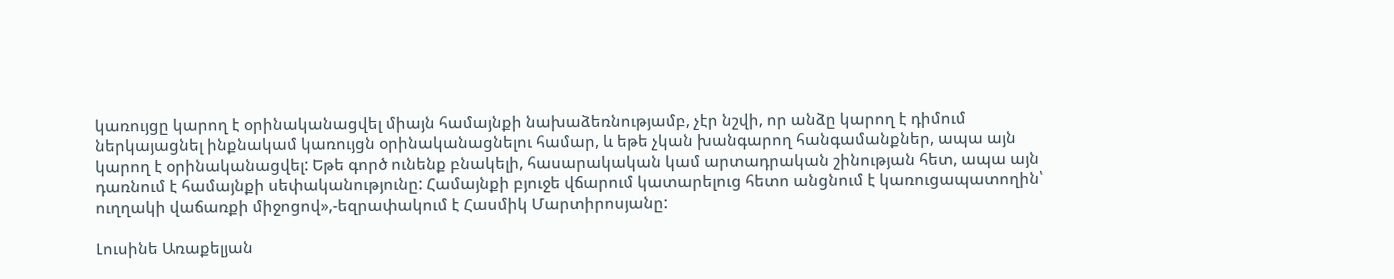կառույցը կարող է օրինականացվել միայն համայնքի նախաձեռնությամբ, չէր նշվի, որ անձը կարող է դիմում ներկայացնել ինքնակամ կառույցն օրինականացնելու համար, և եթե չկան խանգարող հանգամանքներ, ապա այն կարող է օրինականացվել: Եթե գործ ունենք բնակելի, հասարակական կամ արտադրական շինության հետ, ապա այն դառնում է համայնքի սեփականությունը: Համայնքի բյուջե վճարում կատարելուց հետո անցնում է կառուցապատողին՝ ուղղակի վաճառքի միջոցով»,-եզրափակում է Հասմիկ Մարտիրոսյանը:

Լուսինե Առաքելյան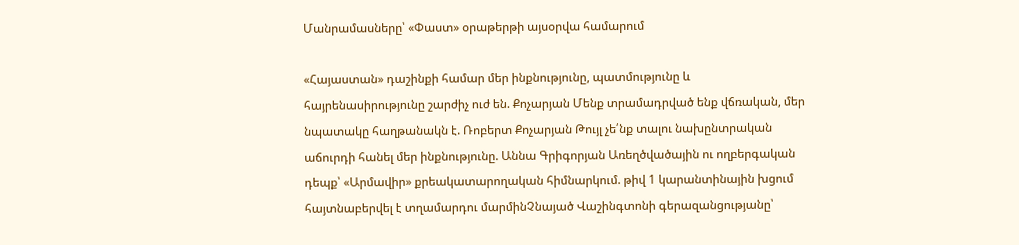Մանրամասները՝ «Փաստ» օրաթերթի այսօրվա համարում

«Հայաստան» դաշինքի համար մեր ինքնությունը, պատմությունը և հայրենասիրությունը շարժիչ ուժ են. Քոչարյան Մենք տրամադրված ենք վճռական, մեր նպատակը հաղթանակն է. Ռոբերտ Քոչարյան Թույլ չե՛նք տալու նախընտրական աճուրդի հանել մեր ինքնությունը. Աննա Գրիգորյան Առեղծվածային ու ողբերգական դեպք՝ «Արմավիր» քրեակատարողական հիմնարկում. թիվ 1 կարանտինային խցում հայտնաբերվել է տղամարդու մարմինՉնայած Վաշինգտոնի գերազանցությանը՝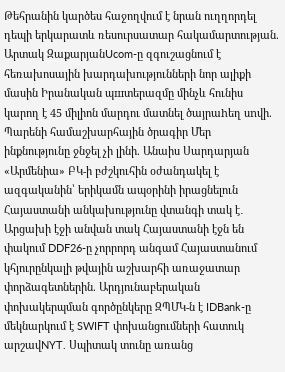Թեհրանին կարծես հաջողվում է նրան ուղղորդել դեպի երկարատև ռեսուրսատար հակամարտության. Արտակ ԶաքարյանUcom-ը զգուշացնում է հեռախոսային խարդախությունների նոր ալիքի մասին Իրանական պшտերազմը մինչև հունիս կարող է 45 միլիոն մարդու մատնել ծայրաhեղ սnվի. Պարենի համաշխարհային ծրագիր Մեր ինքնությունը ջնջել չի լինի. Անաիս Սարդարյան «Արմենիա» ԲԿ-ի բժշկուհին օժանդակել է ազգականին՝ երիկամն ապօրինի իրացնելուն Հայաստանի անկախությունը վտանգի տակ է․ Արցախի էջի անվան տակ Հայաստանի էջն են փակում DDF26-ը չորրորդ անգամ Հայաստանում կհյուրընկալի թվային աշխարհի առաջատար փորձագետներին. Արդյունաբերական փոխակերպման գործընկերը ԶՊՄԿ-ն է IDBank-ը մեկնարկում է SWIFT փոխանցումների հատուկ արշավNYT. Սպիտակ տունը առանց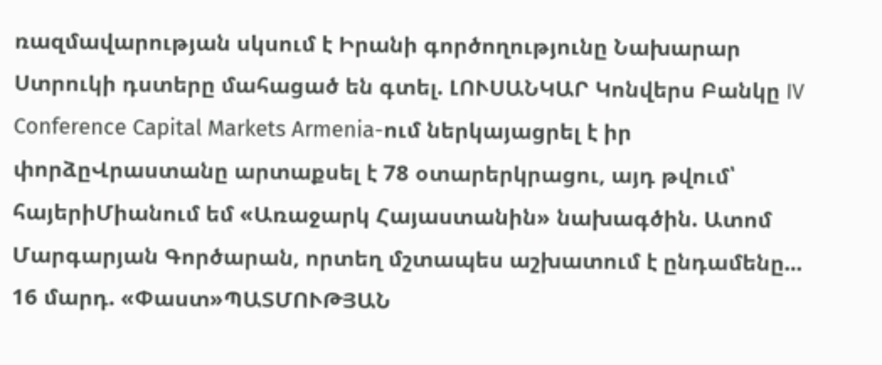ռազմավարության սկսում է Իրանի գործողությունը Նախարար Ստրուկի դստերը մահացած են գտել. ԼՈՒՍԱՆԿԱՐ Կոնվերս Բանկը IV Conference Capital Markets Armenia-ում ներկայացրել է իր փորձըՎրաստանը արտաքսել է 78 օտարերկրացու, այդ թվում՝ հայերիՄիանում եմ «Առաջարկ Հայաստանին» նախագծին. Ատոմ Մարգարյան Գործարան, որտեղ մշտապես աշխատում է ընդամենը... 16 մարդ. «Փաստ»ՊԱՏՄՈՒԹՅԱՆ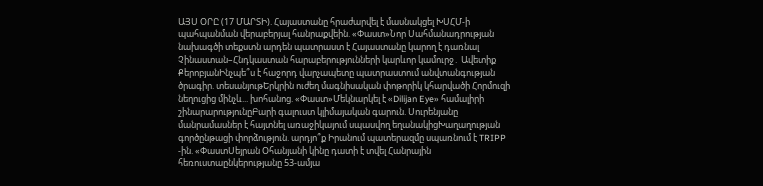ԱՅՍ ՕՐԸ (17 ՄԱՐՏԻ). Հայաստանը հրաժարվել է մասնակցել ԽՍՀՄ-ի պահպանման վերաբերյալ հանրաքվեին. «Փաստ»Նոր Սահմանադրության նախագծի տեքստն արդեն պատրաստ է Հայաստանը կարող է դառնալ Չինաստան–Հնդկաստան հարաբերությունների կարևոր կամուրջ․ Ավետիք ՔերոբյանԻնչպե՞ս է հաջորդ վարչապետը պատրաստում անվտանգության ծրագիր. տեսանյութԵրկրին ուժեղ մագնիսական փոթորիկ կհարվածի Հորմուզի նեղուցից մինչև... խոհանոց. «Փաստ»Մեկնարկել է «Dilijan Eye» համալիրի շինարարությունըԲարի գալուստ կլիմայական գարուն. Սուրենյանը մանրամասներ է հայտնել առաջիկայում սպասվող եղանակիցԽաղաղության գործընթացի փորձություն. արդյո՞ք Իրանում պատերազմը սպառնում է TRIPP -ին. «ՓաստՍեյրան Օհանյանի կինը դատի է տվել Հանրային հեռուստաընկերությանը 53-ամյա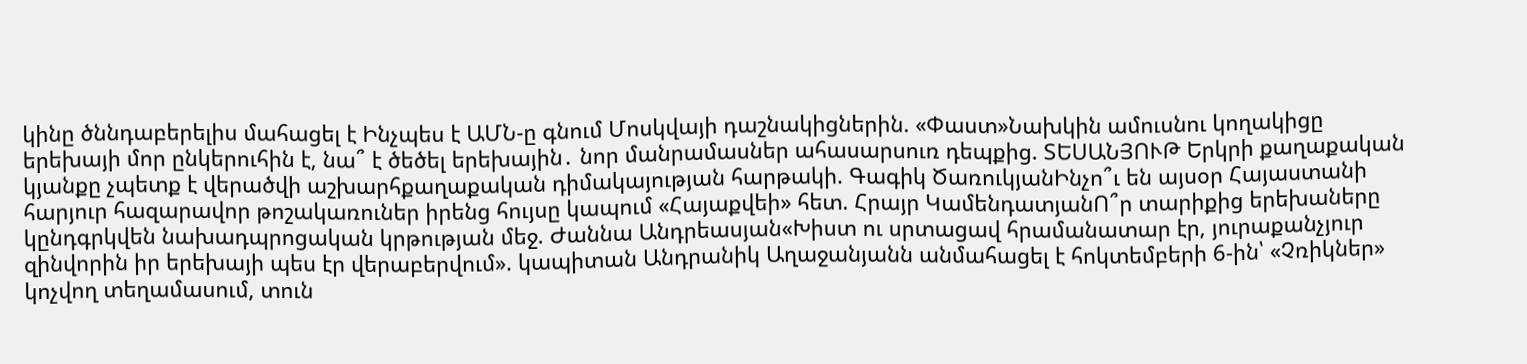կինը ծննդաբերելիս մահացել է Ինչպես է ԱՄՆ-ը գնում Մոսկվայի դաշնակիցներին. «Փաստ»Նախկին ամուսնու կողակիցը երեխայի մոր ընկերուհին է, նա՞ է ծեծել երեխային․ նոր մանրամասներ ահասարսուռ դեպքից. ՏԵՍԱՆՅՈՒԹ Երկրի քաղաքական կյանքը չպետք է վերածվի աշխարհքաղաքական դիմակայության հարթակի. Գագիկ ԾառուկյանԻնչո՞ւ են այսօր Հայաստանի հարյուր հազարավոր թոշակառուներ իրենց հույսը կապում «Հայաքվեի» հետ. Հրայր ԿամենդատյանՈ՞ր տարիքից երեխաները կընդգրկվեն նախադպրոցական կրթության մեջ. Ժաննա Անդրեասյան«Խիստ ու սրտացավ հրամանատար էր, յուրաքանչյուր զինվորին իր երեխայի պես էր վերաբերվում». կապիտան Անդրանիկ Աղաջանյանն անմահացել է հոկտեմբերի 6-ին՝ «Չռիկներ» կոչվող տեղամասում, տուն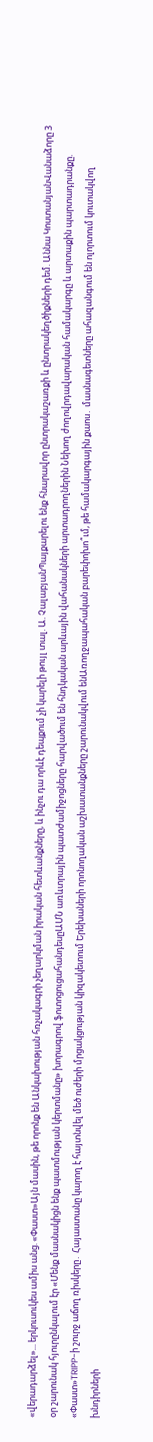«վերադարձել»... երկուսուկես ամիս անց. «Փաստ»Այն մասին, թե որոնք են Անկախության հռչակագրի չեղարկման իրական հետևանքները, և ինչու դա որևէ դեպքում չի կարելի թույլ տալ. Ա. ՉալաբյանՊայքարելու ենք հնարավոր ընտրակաշառքի և ընտրակեղծիքների դեմ. Աննա ԿոստանյանՎանաձորը 3 օր շարունակ հյուրընկալում էր «Մենք մասնակիցն ենք պատմության կերտմանը» խորագրով ֆոտոցուցահանդեսըԱՄՆ առևտրային պատժամիջոցները հարվածում են հնդկական արևային վահանակների արտադրողներին Նեխող ժողովրդավարական համակարգը և արտաքին պարտադրանքը. «Փաստ»TRIPP-ի շուրջ աճող ռիսկերը․ Հայաստանը կարող է հայտնվել մեծ ուժերի մրցակցության կիզակետում Երեխաների որոնողական աշխատանքները շարունակվում ենԱռողջապահական բարեփոխո՞ւմ, թե համակարգային քաոս․ մասնագետները ահազանգում են ոլորտում կուտակվող խնդիրների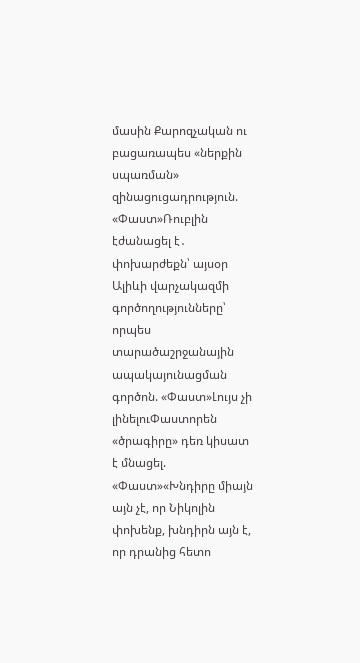մասին Քարոզչական ու բացառապես «ներքին սպառման» զինացուցադրություն. «Փաստ»Ռուբլին էժանացել է․ փոխարժեքն՝ այսօր Ալիևի վարչակազմի գործողությունները՝ որպես տարածաշրջանային ապակայունացման գործոն. «Փաստ»Լույս չի լինելուՓաստորեն «ծրագիրը» դեռ կիսատ է մնացել. «Փաստ»«Խնդիրը միայն այն չէ, որ Նիկոլին փոխենք, խնդիրն այն է, որ դրանից հետո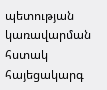պետության կառավարման հստակ հայեցակարգ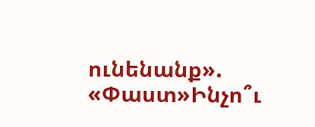ունենանք». «Փաստ»Ինչո՞ւ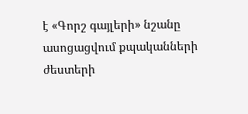է «Գորշ գայլերի» նշանը ասոցացվում քպականների ժեստերի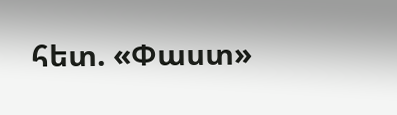հետ. «Փաստ»